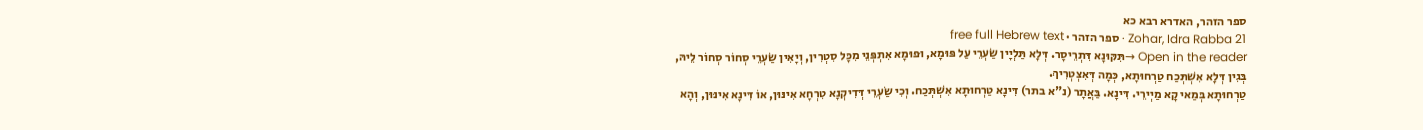ספר הזהר, האדרא רבא כא
Zohar, Idra Rabba 21 · ספר הזהר · free full Hebrew text
Open in the reader →תִּקּוּנָא דִּתְרֵיסָר. דְּלָא תַּלְיָין שַׂעְרֵי עַל פּוּמָא, וּפוּמָא אִתְפְּנֵי מִכָּל סִטְרִין, וְיָאִין שַׂעְרֵי סְחוֹר סְחוֹר לֵיהּ, בְּגִין דְּלָא אִשְׁתְּכַח טַרְחוּתָא, כְּמָה דְּאִצְטְרִיךְ.
טַרְחוּתָא בְּמַאי קָא מַיְירֵי. דִּינָא. בַּאֲתָר (נ"א בתר) דִּינָא טַרְחוּתָא אִשְׁתְּכַח. וְכִי שַׂעְרֵי דְּדִיקְנָא טִרְחָא אִינּוּן, אוֹ דִּינָא אִינּוּן, וְהָא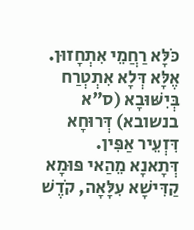כֹּלָּא רַחֲמֵי אִתְחָזוּן. אֶלָּא דְּלָא אִתְטְרַח בְּיִשּׁוּבָא (ס"א בנשובא) דְּרוּחָא דִּזְעֵיר אַפִּין.
דְּתָאנָא מֵהַאי פּוּמָא קַדִּישָׁא עִלָּאָה, קֹדֶשׁ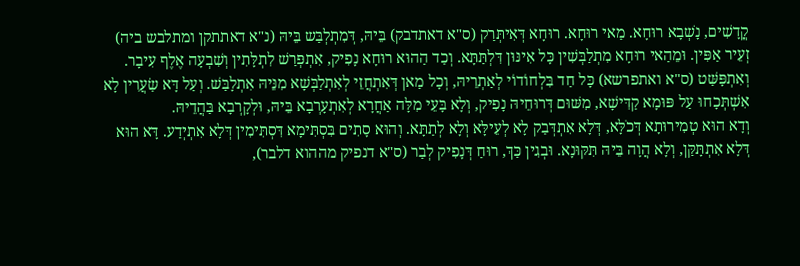קֳדָשִׁים, נָשְׁבָא רוּחָא. מַאי רוּחָא. רוּחָא דְּאִיתְּרַק (ס"א דאתדבק) בֵּיהּ, דְּמִתְלְבַּש בֵּיהּ (נ"א דאתתקן ומתלבש ביה) זְעֵיר אַפִּין. וּמֵהַאי רוּחָא מִתְלַבְּשִׁין כָּל אִינּוּן דִּלְתַּתָּא. וְכַד הַהוּא רוּחָא נָפִיק, אִתְפְּרַשׁ לִתְלָּתִין וְשִׁבְעָה אֶלֶף עִיבָר. וְאִתְפָּשַּׁט (ס"א ואתפרשא) כָּל חַד בִּלְחוֹדוֹי לְאַתְרֵיהּ, וְכָל מַאן דְּאִתְחֲזֵי לְאִתְלַבְּשָׁא מִנֵּיהּ אִתְלָבַּשׁ. וְעַל דָּא שַׂעֲרִין לָא אִשְׁתְּכָחוּ עַל פּוּמָא קַדִּישָׁא, מִשּׁוּם דְּרוּחֵיהּ נָפִיק, וְלָא בָּעֵי מִלָּה אַחֲרָא לְאִתְעָרְבָא בֵּיהּ, וּלְקָרְבָא בַּהֲדֵיהּ.
וְדָא הוּא טְמִירוּתָא דְּכֹלָּא, דְּלָא אִתְדְּבַק לָא לְעֵילָּא וְלָא לְתַתָּא. וְהוּא סָתִים בִּסְתִּימָא דִּסְתִּימִין דְּלָא אִתְיְדַע. דָּא הוּא דְּלָא אִתְתָּקַּן, וְלָא הֲוָה בֵּיהּ תִּקּוּנָא. וּבְגִין כַּךְ, רוּחַ דְּנָפִיק לְבַר (ס"א דנפיק מההוא דלבר),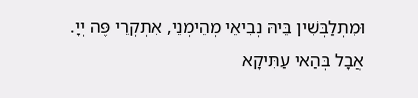וּמִתְלַבְּשִׁין בֵּיהּ נְבִיאֵי מְהֵימְנֵי, אִתְקְרֵי פֶּה יְיָ. אֲבָל בְּהַאי עַתִּיקָא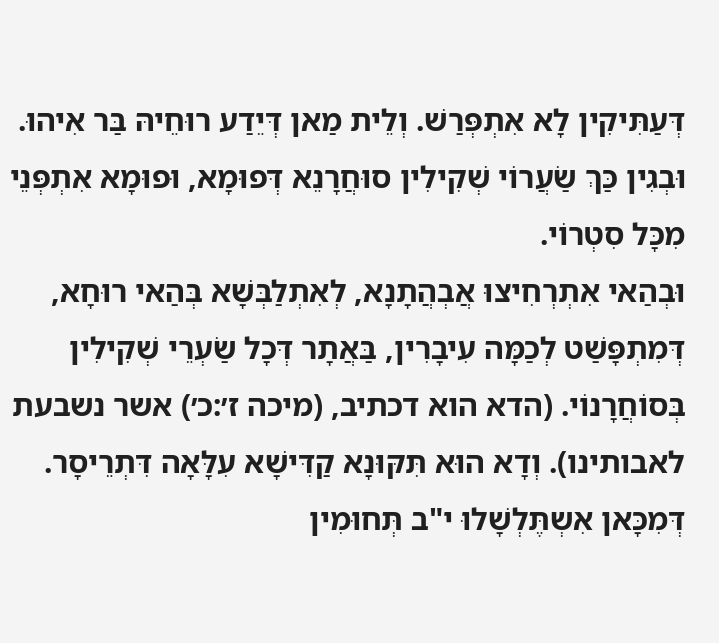דְּעַתִּיקִין לָא אִתְפְּרַשׁ. וְלֵית מַאן דְּיֵדַע רוּחֵיהּ בַּר אִיהוּ. וּבְגִין כַּךְ שַׂעֲרוֹי שְׁקִילִין סוּחֲרָנֵא דְּפוּמָא, וּפוּמָא אִתְפְּנֵי מִכָּל סִטְרוֹי.
וּבְהַאי אִתְרְחִיצוּ אֲבְהֲתָנָא, לְאִתְלַבְּשָׁא בְּהַאי רוּחָא, דְּמִתְפָּשַׁט לְכַמָּה עִיבָרִין, בַּאֲתָר דְּכָל שַׂעְרֵי שְׁקִילִין בְּסוֹחֲרָנוֹי. (הדא הוא דכתיב, (מיכה ז׳:כ׳) אשר נשבעת לאבותינו). וְדָא הוּא תִּקּוּנָא קַדִּישָׁא עִלָּאָה דִּתְרֵיסָר. דְּמִכָּאן אִשְתֶּלְשָׁלוּ י"ב תְּחוּמִין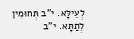לְעֵילָּא. י"ב תְּחוּמִין לְתַתָּא. י"ב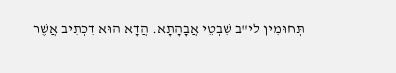תְּחוּמִין לי"ב שִׁבְטֵי אֲבָהָתָא. הֲדָא הוּא דִכְתִיב אֲשֶׁר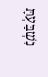נִשְׁבַּעְתָּ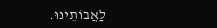לַאֲבוֹתֵינוּ.